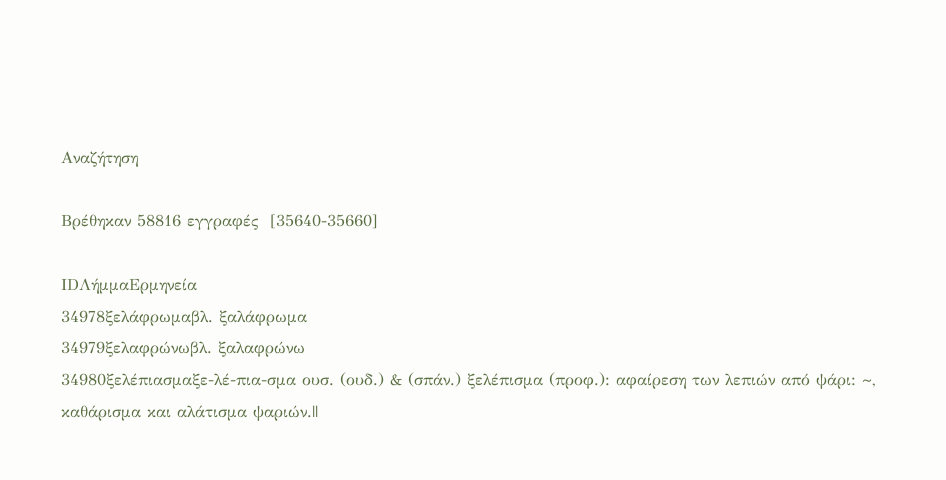Αναζήτηση

Βρέθηκαν 58816 εγγραφές  [35640-35660]

IDΛήμμαΕρμηνεία
34978ξελάφρωμαβλ. ξαλάφρωμα
34979ξελαφρώνωβλ. ξαλαφρώνω
34980ξελέπιασμαξε-λέ-πια-σμα ουσ. (ουδ.) & (σπάν.) ξελέπισμα (προφ.): αφαίρεση των λεπιών από ψάρι: ~, καθάρισμα και αλάτισμα ψαριών.||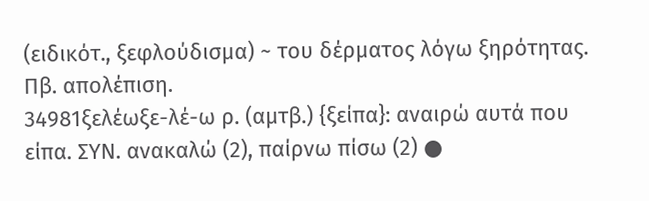(ειδικότ., ξεφλούδισμα) ~ του δέρματος λόγω ξηρότητας. Πβ. απολέπιση.
34981ξελέωξε-λέ-ω ρ. (αμτβ.) {ξείπα}: αναιρώ αυτά που είπα. ΣΥΝ. ανακαλώ (2), παίρνω πίσω (2) ●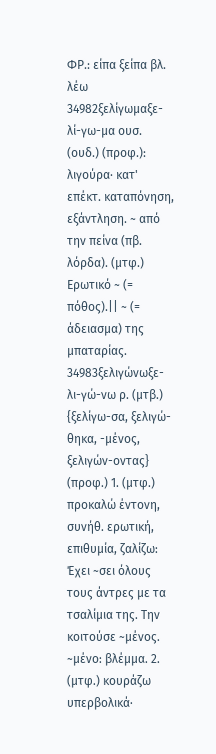ΦΡ.: είπα ξείπα βλ. λέω
34982ξελίγωμαξε-λί-γω-μα ουσ. (ουδ.) (προφ.): λιγούρα· κατ' επέκτ. καταπόνηση, εξάντληση. ~ από την πείνα (πβ. λόρδα). (μτφ.) Ερωτικό ~ (= πόθος).|| ~ (= άδειασμα) της μπαταρίας.
34983ξελιγώνωξε-λι-γώ-νω ρ. (μτβ.) {ξελίγω-σα, ξελιγώ-θηκα, -μένος, ξελιγών-οντας} (προφ.) 1. (μτφ.) προκαλώ έντονη, συνήθ. ερωτική, επιθυμία, ζαλίζω: Έχει ~σει όλους τους άντρες με τα τσαλίμια της. Την κοιτούσε ~μένος. ~μένο: βλέμμα. 2. (μτφ.) κουράζω υπερβολικά·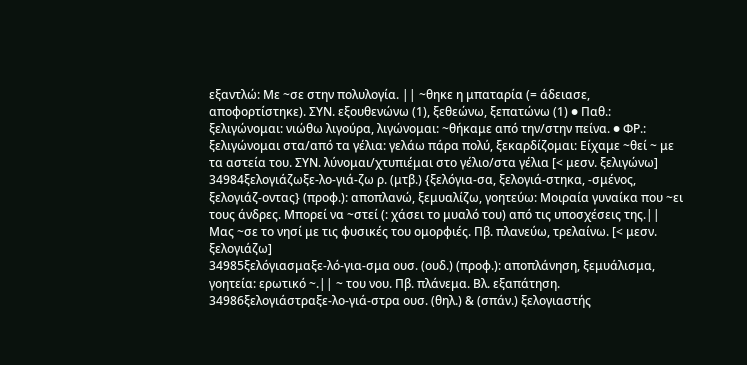εξαντλώ: Με ~σε στην πολυλογία. || ~θηκε η μπαταρία (= άδειασε, αποφορτίστηκε). ΣΥΝ. εξουθενώνω (1), ξεθεώνω, ξεπατώνω (1) ● Παθ.: ξελιγώνομαι: νιώθω λιγούρα, λιγώνομαι: ~θήκαμε από την/στην πείνα. ● ΦΡ.: ξελιγώνομαι στα/από τα γέλια: γελάω πάρα πολύ, ξεκαρδίζομαι: Είχαμε ~θεί ~ με τα αστεία του. ΣΥΝ. λύνομαι/χτυπιέμαι στο γέλιο/στα γέλια [< μεσν. ξελιγώνω]
34984ξελογιάζωξε-λο-γιά-ζω ρ. (μτβ.) {ξελόγια-σα, ξελογιά-στηκα, -σμένος, ξελογιάζ-οντας} (προφ.): αποπλανώ, ξεμυαλίζω, γοητεύω: Μοιραία γυναίκα που ~ει τους άνδρες. Μπορεί να ~στεί (: χάσει το μυαλό του) από τις υποσχέσεις της.|| Μας ~σε το νησί με τις φυσικές του ομορφιές. Πβ. πλανεύω, τρελαίνω. [< μεσν. ξελογιάζω]
34985ξελόγιασμαξε-λό-για-σμα ουσ. (ουδ.) (προφ.): αποπλάνηση, ξεμυάλισμα, γοητεία: ερωτικό ~.|| ~ του νου. Πβ. πλάνεμα. Βλ. εξαπάτηση.
34986ξελογιάστραξε-λο-γιά-στρα ουσ. (θηλ.) & (σπάν.) ξελογιαστής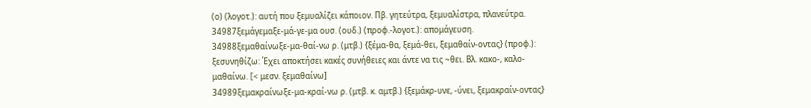(ο) (λογοτ.): αυτή που ξεμυαλίζει κάποιον. Πβ. γητεύτρα, ξεμυαλίστρα, πλανεύτρα.
34987ξεμάγεμαξε-μά-γε-μα ουσ. (ουδ.) (προφ.-λογοτ.): απομάγευση.
34988ξεμαθαίνωξε-μα-θαί-νω ρ. (μτβ.) {ξέμα-θα, ξεμά-θει, ξεμαθαίν-οντας} (προφ.): ξεσυνηθίζω: Έχει αποκτήσει κακές συνήθειες και άντε να τις ~θει. Βλ. κακο-, καλο-μαθαίνω. [< μεσν. ξεμαθαίνω]
34989ξεμακραίνωξε-μα-κραί-νω ρ. (μτβ. κ. αμτβ.) {ξεμάκρ-υνε, -ύνει, ξεμακραίν-οντας}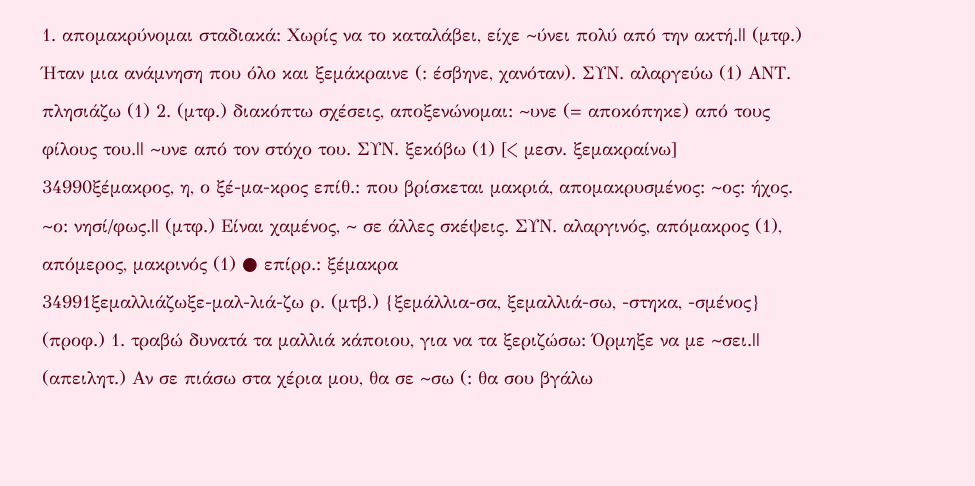1. απομακρύνομαι σταδιακά: Χωρίς να το καταλάβει, είχε ~ύνει πολύ από την ακτή.|| (μτφ.) Ήταν μια ανάμνηση που όλο και ξεμάκραινε (: έσβηνε, χανόταν). ΣΥΝ. αλαργεύω (1) ΑΝΤ. πλησιάζω (1) 2. (μτφ.) διακόπτω σχέσεις, αποξενώνομαι: ~υνε (= αποκόπηκε) από τους φίλους του.|| ~υνε από τον στόχο του. ΣΥΝ. ξεκόβω (1) [< μεσν. ξεμακραίνω]
34990ξέμακρος, η, ο ξέ-μα-κρος επίθ.: που βρίσκεται μακριά, απομακρυσμένος: ~ος: ήχος. ~ο: νησί/φως.|| (μτφ.) Είναι χαμένος, ~ σε άλλες σκέψεις. ΣΥΝ. αλαργινός, απόμακρος (1), απόμερος, μακρινός (1) ● επίρρ.: ξέμακρα
34991ξεμαλλιάζωξε-μαλ-λιά-ζω ρ. (μτβ.) {ξεμάλλια-σα, ξεμαλλιά-σω, -στηκα, -σμένος} (προφ.) 1. τραβώ δυνατά τα μαλλιά κάποιου, για να τα ξεριζώσω: Όρμηξε να με ~σει.|| (απειλητ.) Αν σε πιάσω στα χέρια μου, θα σε ~σω (: θα σου βγάλω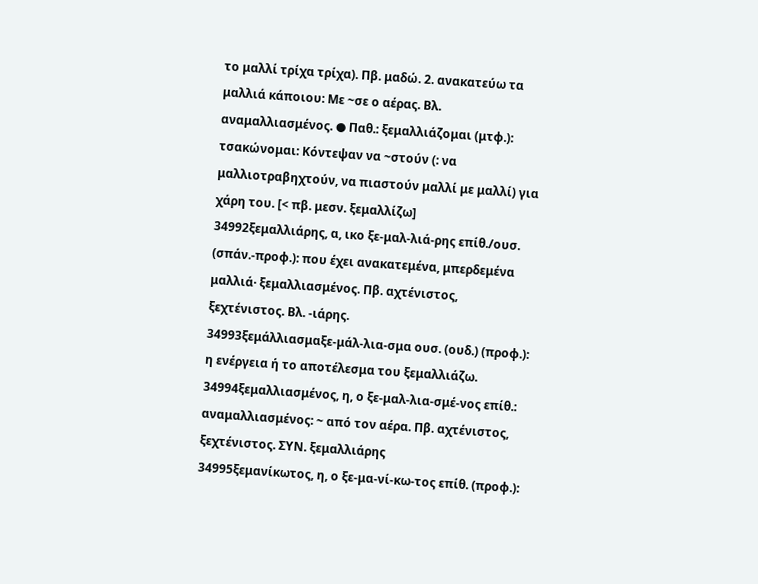το μαλλί τρίχα τρίχα). Πβ. μαδώ. 2. ανακατεύω τα μαλλιά κάποιου: Με ~σε ο αέρας. Βλ. αναμαλλιασμένος. ● Παθ.: ξεμαλλιάζομαι (μτφ.): τσακώνομαι: Κόντεψαν να ~στούν (: να μαλλιοτραβηχτούν, να πιαστούν μαλλί με μαλλί) για χάρη του. [< πβ. μεσν. ξεμαλλίζω]
34992ξεμαλλιάρης, α, ικο ξε-μαλ-λιά-ρης επίθ./ουσ. (σπάν.-προφ.): που έχει ανακατεμένα, μπερδεμένα μαλλιά· ξεμαλλιασμένος. Πβ. αχτένιστος, ξεχτένιστος. Βλ. -ιάρης.
34993ξεμάλλιασμαξε-μάλ-λια-σμα ουσ. (ουδ.) (προφ.): η ενέργεια ή το αποτέλεσμα του ξεμαλλιάζω.
34994ξεμαλλιασμένος, η, ο ξε-μαλ-λια-σμέ-νος επίθ.: αναμαλλιασμένος: ~ από τον αέρα. Πβ. αχτένιστος, ξεχτένιστος. ΣΥΝ. ξεμαλλιάρης
34995ξεμανίκωτος, η, ο ξε-μα-νί-κω-τος επίθ. (προφ.):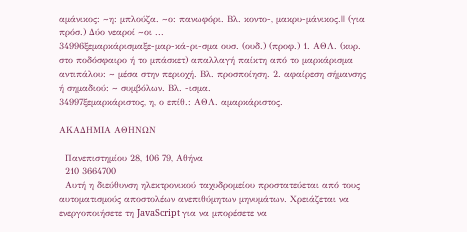αμάνικος: ~η: μπλούζα. ~ο: πανωφόρι. Βλ. κοντο-, μακρυ-μάνικος.|| (για πρόσ.) Δύο νεαροί ~οι ...
34996ξεμαρκάρισμαξε-μαρ-κά-ρι-σμα ουσ. (ουδ.) (προφ.) 1. ΑΘΛ. (κυρ. στο ποδόσφαιρο ή το μπάσκετ) απαλλαγή παίκτη από το μαρκάρισμα αντιπάλου: ~ μέσα στην περιοχή. Βλ. προσποίηση. 2. αφαίρεση σήμανσης ή σημαδιού: ~ συμβόλων. Βλ. -ισμα.
34997ξεμαρκάριστος, η, ο επίθ.: ΑΘΛ. αμαρκάριστος.

ΑΚΑΔΗΜΙΑ ΑΘΗΝΩΝ

  Πανεπιστημίου 28, 106 79, Αθήνα
  210 3664700
  Αυτή η διεύθυνση ηλεκτρονικού ταχυδρομείου προστατεύεται από τους αυτοματισμούς αποστολέων ανεπιθύμητων μηνυμάτων. Χρειάζεται να ενεργοποιήσετε τη JavaScript για να μπορέσετε να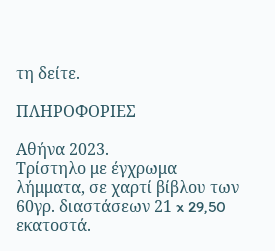τη δείτε.

ΠΛΗΡΟΦΟΡΙΕΣ

Αθήνα 2023.
Τρίστηλο με έγχρωμα λήμματα, σε χαρτί βίβλου των 60γρ. διαστάσεων 21 x 29,50 εκατοστά.